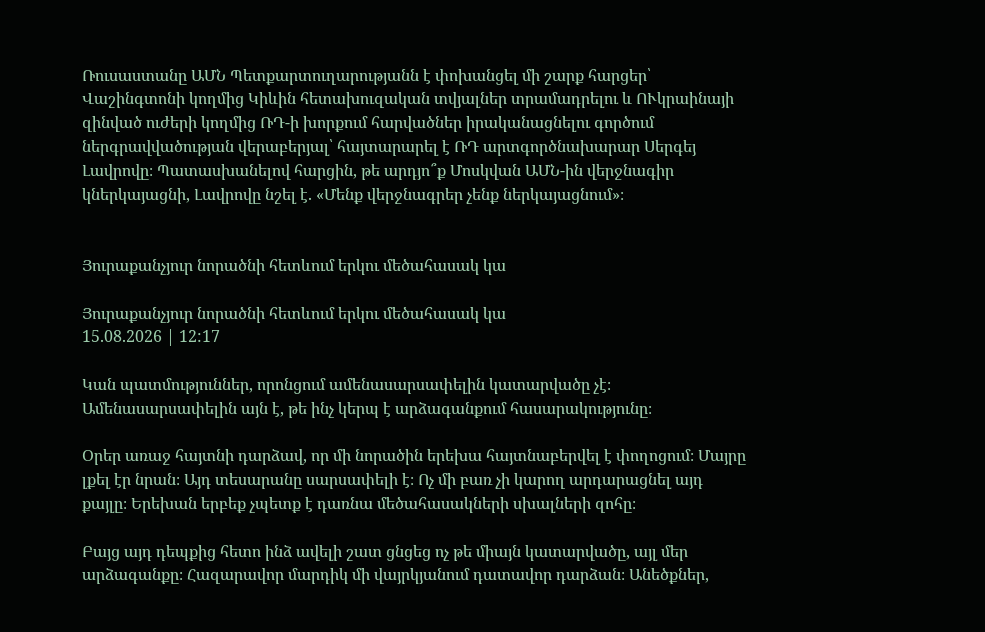Ռուսաստանը ԱՄՆ Պետքարտուղարությանն է փոխանցել մի շարք հարցեր՝ Վաշինգտոնի կողմից Կիևին հետախուզական տվյալներ տրամադրելու և ՈՒկրաինայի զինված ուժերի կողմից ՌԴ-ի խորքում հարվածներ իրականացնելու գործում ներգրավվածության վերաբերյալ՝ հայտարարել է ՌԴ արտգործնախարար Սերգեյ Լավրովը։ Պատասխանելով հարցին, թե արդյո՞ք Մոսկվան ԱՄՆ-ին վերջնագիր կներկայացնի, Լավրովը նշել է. «Մենք վերջնագրեր չենք ներկայացնում»։


Յուրաքանչյուր նորածնի հետևում երկու մեծահասակ կա

Յուրաքանչյուր նորածնի հետևում երկու մեծահասակ կա
15.08.2026 | 12:17

Կան պատմություններ, որոնցում ամենասարսափելին կատարվածը չէ։ Ամենասարսափելին այն է, թե ինչ կերպ է արձագանքում հասարակությունը։

Օրեր առաջ հայտնի դարձավ, որ մի նորածին երեխա հայտնաբերվել է փողոցում։ Մայրը լքել էր նրան։ Այդ տեսարանը սարսափելի է։ Ոչ մի բառ չի կարող արդարացնել այդ քայլը։ Երեխան երբեք չպետք է դառնա մեծահասակների սխալների զոհը։

Բայց այդ դեպքից հետո ինձ ավելի շատ ցնցեց ոչ թե միայն կատարվածը, այլ մեր արձագանքը։ Հազարավոր մարդիկ մի վայրկյանում դատավոր դարձան։ Անեծքներ,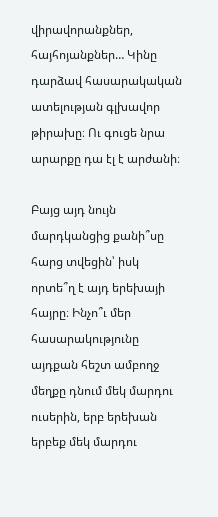վիրավորանքներ, հայհոյանքներ… Կինը դարձավ հասարակական ատելության գլխավոր թիրախը։ Ու գուցե նրա արարքը դա էլ է արժանի։

Բայց այդ նույն մարդկանցից քանի՞սը հարց տվեցին՝ իսկ որտե՞ղ է այդ երեխայի հայրը։ Ինչո՞ւ մեր հասարակությունը այդքան հեշտ ամբողջ մեղքը դնում մեկ մարդու ուսերին, երբ երեխան երբեք մեկ մարդու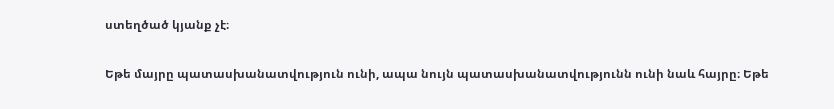ստեղծած կյանք չէ։

Եթե մայրը պատասխանատվություն ունի, ապա նույն պատասխանատվությունն ունի նաև հայրը։ Եթե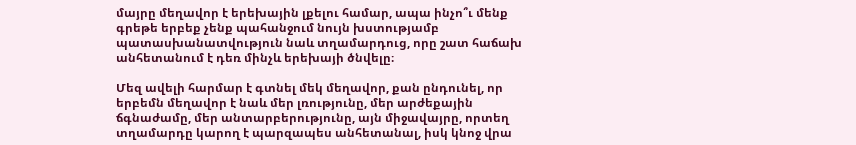մայրը մեղավոր է երեխային լքելու համար, ապա ինչո՞ւ մենք գրեթե երբեք չենք պահանջում նույն խստությամբ պատասխանատվություն նաև տղամարդուց, որը շատ հաճախ անհետանում է դեռ մինչև երեխայի ծնվելը։

Մեզ ավելի հարմար է գտնել մեկ մեղավոր, քան ընդունել, որ երբեմն մեղավոր է նաև մեր լռությունը, մեր արժեքային ճգնաժամը, մեր անտարբերությունը, այն միջավայրը, որտեղ տղամարդը կարող է պարզապես անհետանալ, իսկ կնոջ վրա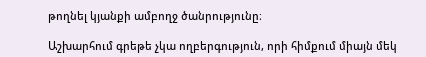թողնել կյանքի ամբողջ ծանրությունը։

Աշխարհում գրեթե չկա ողբերգություն, որի հիմքում միայն մեկ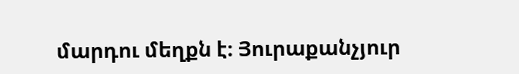մարդու մեղքն է։ Յուրաքանչյուր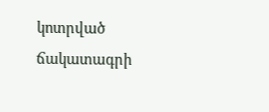կոտրված ճակատագրի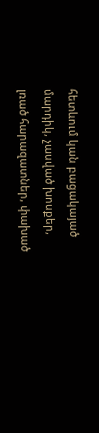հետևում կան բացակայած մարդիկ, չասված խոսքեր, լռած հարազատներ, փախած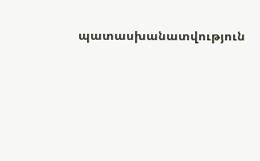պատասխանատվություն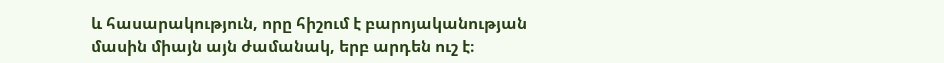և հասարակություն, որը հիշում է բարոյականության մասին միայն այն ժամանակ, երբ արդեն ուշ է։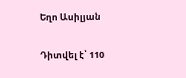Եղո Ասիլյան

Դիտվել է՝ 110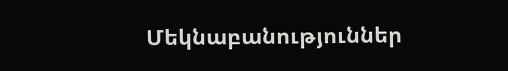Մեկնաբանություններ